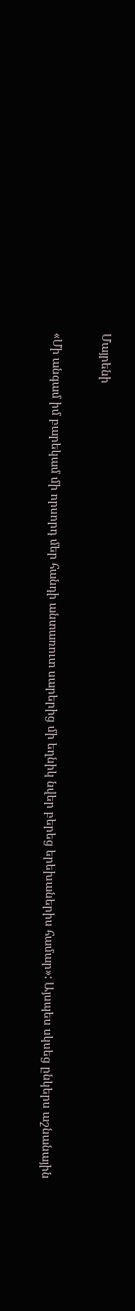Մայրենի

«Մի անգամ իմ բարեկամ մի որսորդ մեր հանդի անտառուտ սարերից մի եղնիկ նվեր բերեց երեխաներիս համար»: Այսպես սկսեց ընկերս աշնանային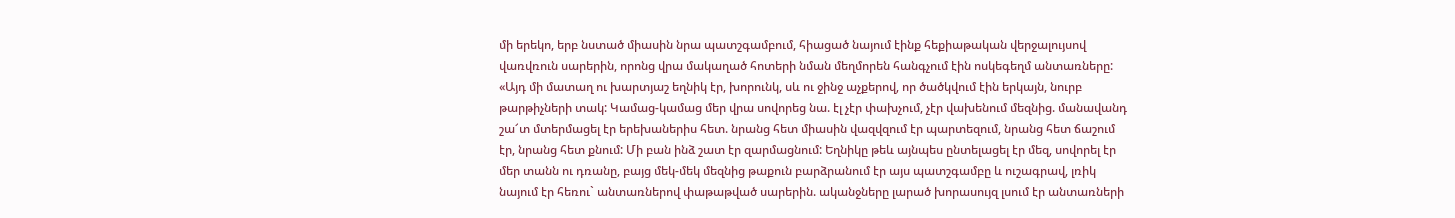մի երեկո, երբ նստած միասին նրա պատշգամբում, հիացած նայում էինք հեքիաթական վերջալույսով վառվռուն սարերին, որոնց վրա մակաղած հոտերի նման մեղմորեն հանգչում էին ոսկեգեղմ անտառները: «Այդ մի մատաղ ու խարտյաշ եղնիկ էր, խորունկ, սև ու ջինջ աչքերով, որ ծածկվում էին երկայն, նուրբ թարթիչների տակ: Կամաց-կամաց մեր վրա սովորեց նա. էլ չէր փախչում, չէր վախենում մեզնից. մանավանդ շա՜տ մտերմացել էր երեխաներիս հետ. նրանց հետ միասին վազվզում էր պարտեզում, նրանց հետ ճաշում էր, նրանց հետ քնում: Մի բան ինձ շատ էր զարմացնում: Եղնիկը թեև այնպես ընտելացել էր մեզ, սովորել էր մեր տանն ու դռանը, բայց մեկ-մեկ մեզնից թաքուն բարձրանում էր այս պատշգամբը և ուշագրավ, լռիկ նայում էր հեռու` անտառներով փաթաթված սարերին. ականջները լարած խորասույզ լսում էր անտառների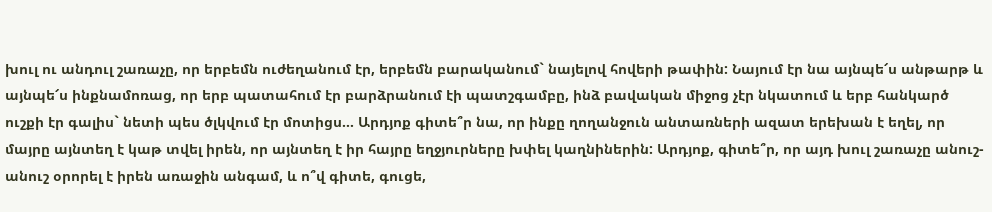խուլ ու անդուլ շառաչը, որ երբեմն ուժեղանում էր, երբեմն բարականում` նայելով հովերի թափին: Նայում էր նա այնպե՜ս անթարթ և այնպե՜ս ինքնամոռաց, որ երբ պատահում էր բարձրանում էի պատշգամբը, ինձ բավական միջոց չէր նկատում և երբ հանկարծ ուշքի էր գալիս` նետի պես ծլկվում էր մոտիցս… Արդյոք գիտե՞ր նա, որ ինքը ղողանջուն անտառների ազատ երեխան է եղել, որ մայրը այնտեղ է կաթ տվել իրեն, որ այնտեղ է իր հայրը եղջյուրները խփել կաղնիներին: Արդյոք, գիտե՞ր, որ այդ խուլ շառաչը անուշ-անուշ օրորել է իրեն առաջին անգամ, և ո՞վ գիտե, գուցե,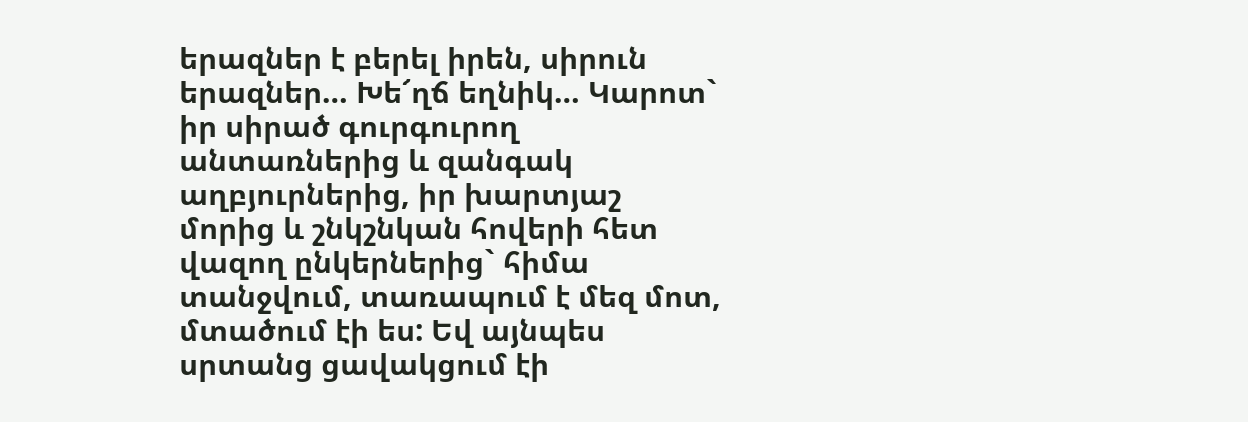երազներ է բերել իրեն, սիրուն երազներ… Խե՜ղճ եղնիկ… Կարոտ` իր սիրած գուրգուրող անտառներից և զանգակ աղբյուրներից, իր խարտյաշ մորից և շնկշնկան հովերի հետ վազող ընկերներից` հիմա տանջվում, տառապում է մեզ մոտ, մտածում էի ես: Եվ այնպես սրտանց ցավակցում էի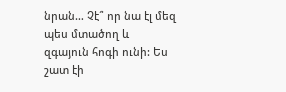նրան… Չէ՞ որ նա էլ մեզ պես մտածող և զգայուն հոգի ունի: Ես շատ էի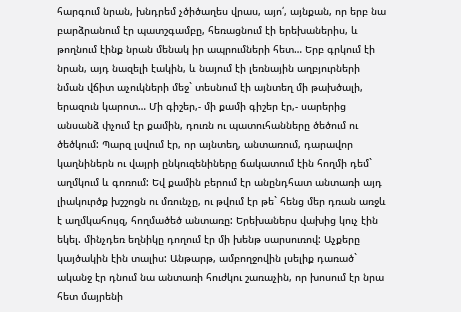հարգում նրան, խնդրեմ չծիծաղես վրաս, այո՛, այնքան, որ երբ նա բարձրանում էր պատշգամբը, հեռացնում էի երեխաներիս, և թողնում էինք նրան մենակ իր ապրումների հետ… Երբ գրկում էի նրան, այդ նազելի էակին, և նայում էի լեռնային աղբյուրների նման վճիտ աչուկների մեջ` տեսնում էի այնտեղ մի թախծալի, երազուն կարոտ… Մի գիշեր,- մի քամի գիշեր էր,- սարերից անսանձ փչում էր քամին, դուռն ու պատուհանները ծեծում ու ծեծկում: Պարզ լսվում էր, որ այնտեղ, անտառում, դարավոր կաղնիներն ու վայրի ընկուզենիները ճակատում էին հողմի դեմ` աղմկում և գոռում: Եվ քամին բերում էր անընդհատ անտառի այդ լիակուրծք խշշոցն ու մռունչը, ու թվում էր թե` հենց մեր դռան առջև է աղմկահույզ, հողմածեծ անտառը: Երեխաներս վախից կուչ էին եկել. մինչդեռ եղնիկը դողում էր մի խենթ սարսուռով: Աչքերը կայծակին էին տալիս: Անթարթ, ամբողջովին լսելիք դառած` ականջ էր դնում նա անտառի հուժկու շառաչին, որ խոսում էր նրա հետ մայրենի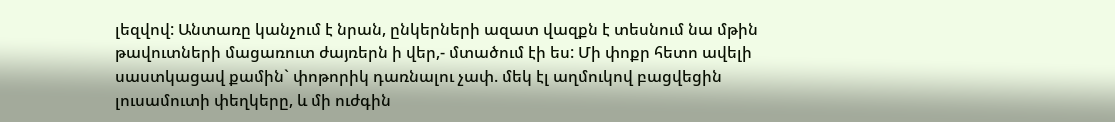լեզվով: Անտառը կանչում է նրան, ընկերների ազատ վազքն է տեսնում նա մթին թավուտների մացառուտ ժայռերն ի վեր,- մտածում էի ես: Մի փոքր հետո ավելի սաստկացավ քամին` փոթորիկ դառնալու չափ. մեկ էլ աղմուկով բացվեցին լուսամուտի փեղկերը, և մի ուժգին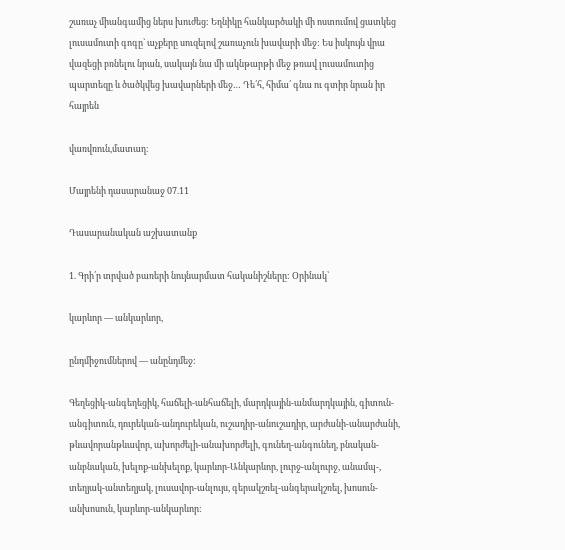շառաչ միանգամից ներս խուժեց: Եղնիկը հանկարծակի մի ոստումով ցատկեց լուսամուտի գոգը` աչքերը սուզելով շառաչուն խավարի մեջ: Ես իսկույն վրա վազեցի բռնելու նրան, սակայն նա մի ակնթարթի մեջ թռավ լուսամուտից պարտեզը և ծածկվեց խավարների մեջ… Դե՛հ, հիմա՛ գնա ու գտիր նրան իր հայրեն

վառվռուն,մատաղ։

Մայրենի դասարանաջ 07.11

Դասարանական աշխատանք

1. Գրի՛ր տրված բառերի նույնարմատ հականիշները: Օրինակ՝

կարևոր — անկարևոր,

ընդմիջումներով — անընդմեջ:

Գեղեցիկ-անգեղեցիկ, հաճելի-անհաճելի, մարդկային-անմարդկային, գիտուն-անգիտուն, դուրեկան-անդուրեկան, ուշադիր-անուշադիր, արժանի-անարժանի, թևավորանթևավոր, ախորժելի-անախորժելի, գունեղ-անգունեղ, բնական-անբնական, խելոք-անխելոք, կարևոր-Անկարևոր, լուրջ-անլուրջ, անամպ-, տեղյակ-անտեղյակ, լուսավոր-անլույս, գերակշռել-անգերակշռել, խոսուն-անխոսուն, կարևոր-անկարևոր: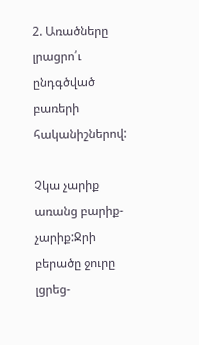2. Առածները լրացրո՛ւ ընդգծված բառերի հականիշներով:

Չկա չարիք առանց բարիք-չարիք:Ջրի բերածը ջուրը լցրեց-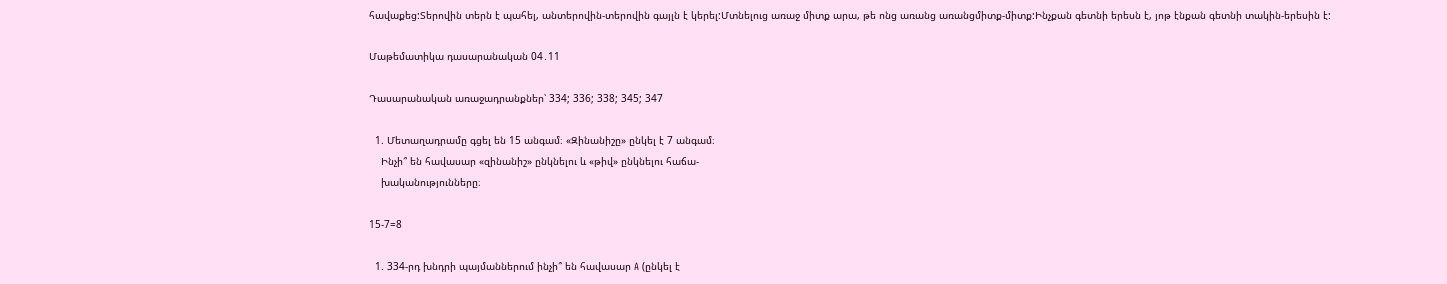հավաքեց:Տերովին տերն է պահել, անտերովին-տերովին գայլն է կերել:Մտնելուց առաջ միտք արա, թե ոնց առանց առանցմիտք-միտք:Ինչքան գետնի երեսն է, յոթ էնքան գետնի տակին-երեսին է:

Մաթեմատիկա դասարանական 04․11

Դասարանական առաջադրանքներ՝ 334; 336; 338; 345; 347

  1. Մետաղադրամը գցել են 15 անգամ։ «Զինանիշը» ընկել է 7 անգամ։
    Ինչի՞ են հավասար «զինանիշ» ընկնելու և «թիվ» ընկնելու հաճա-
    խականությունները։

15-7=8

  1. 334-րդ խնդրի պայմաններում ինչի՞ են հավասար A (ընկել է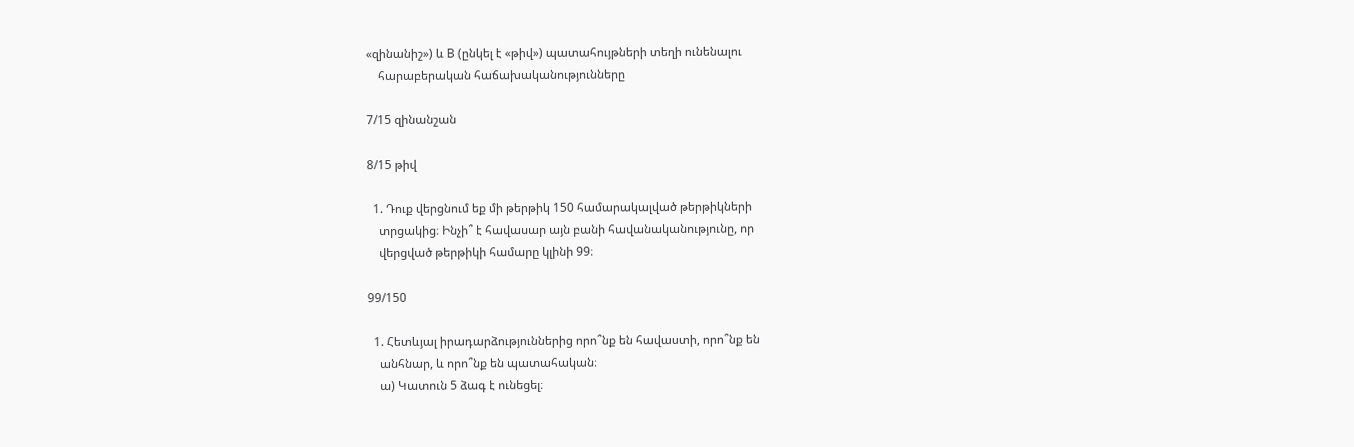«զինանիշ») և B (ընկել է «թիվ») պատահույթների տեղի ունենալու
    հարաբերական հաճախականությունները

7/15 զինանշան

8/15 թիվ

  1. Դուք վերցնում եք մի թերթիկ 150 համարակալված թերթիկների
    տրցակից։ Ինչի՞ է հավասար այն բանի հավանականությունը, որ
    վերցված թերթիկի համարը կլինի 99։

99/150

  1. Հետևյալ իրադարձություններից որո՞նք են հավաստի, որո՞նք են
    անհնար, և որո՞նք են պատահական։
    ա) Կատուն 5 ձագ է ունեցել։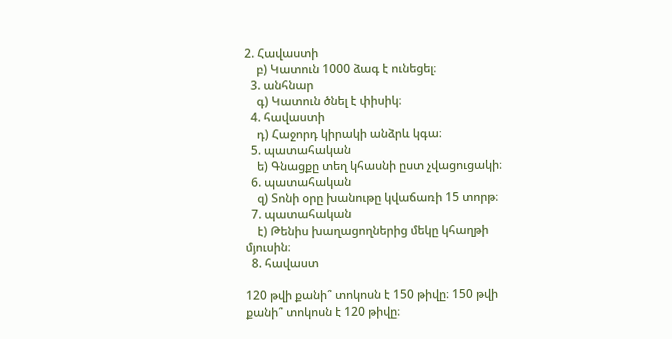2. Հավաստի
    բ) Կատուն 1000 ձագ է ունեցել։
  3. անհնար
    գ) Կատուն ծնել է փիսիկ։
  4. հավաստի
    դ) Հաջորդ կիրակի անձրև կգա։
  5. պատահական
    ե) Գնացքը տեղ կհասնի ըստ չվացուցակի։
  6. պատահական
    զ) Տոնի օրը խանութը կվաճառի 15 տորթ։
  7. պատահական
    է) Թենիս խաղացողներից մեկը կհաղթի մյուսին։
  8. հավաստ

120 թվի քանի՞ տոկոսն է 150 թիվը։ 150 թվի քանի՞ տոկոսն է 120 թիվը։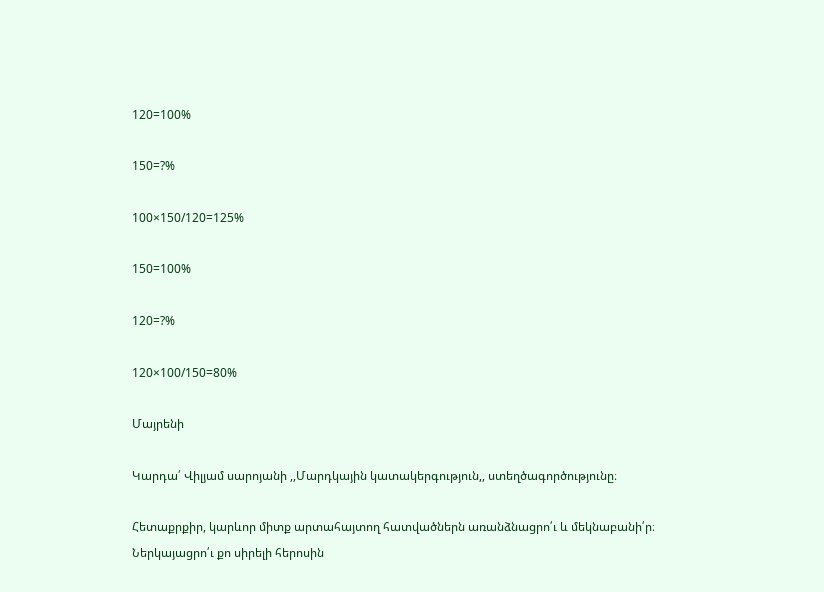120=100%

150=?%

100×150/120=125%

150=100%

120=?%

120×100/150=80%

Մայրենի

Կարդա՛ Վիլյամ սարոյանի ,,Մարդկային կատակերգություն,, ստեղծագործությունը։

Հետաքրքիր, կարևոր միտք արտահայտող հատվածներն առանձնացրո՛ւ և մեկնաբանի՛ր։ Ներկայացրո՛ւ քո սիրելի հերոսին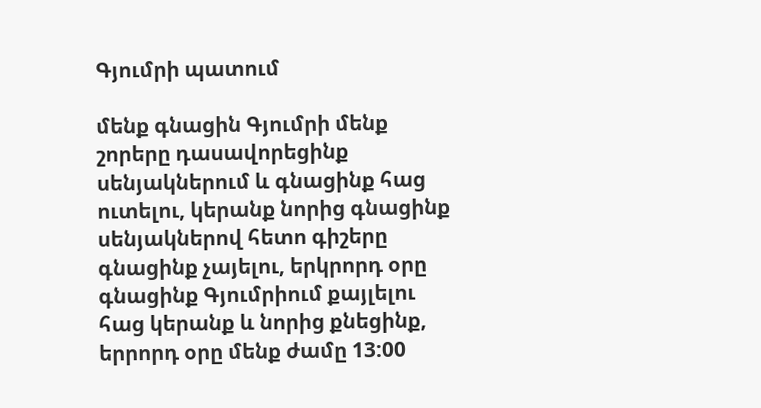Գյումրի պատում

մենք գնացին Գյումրի մենք շորերը դասավորեցինք սենյակներում և գնացինք հաց ուտելու, կերանք նորից գնացինք սենյակներով հետո գիշերը գնացինք չայելու, երկրորդ օրը գնացինք Գյումրիում քայլելու հաց կերանք և նորից քնեցինք, երրորդ օրը մենք ժամը 13:00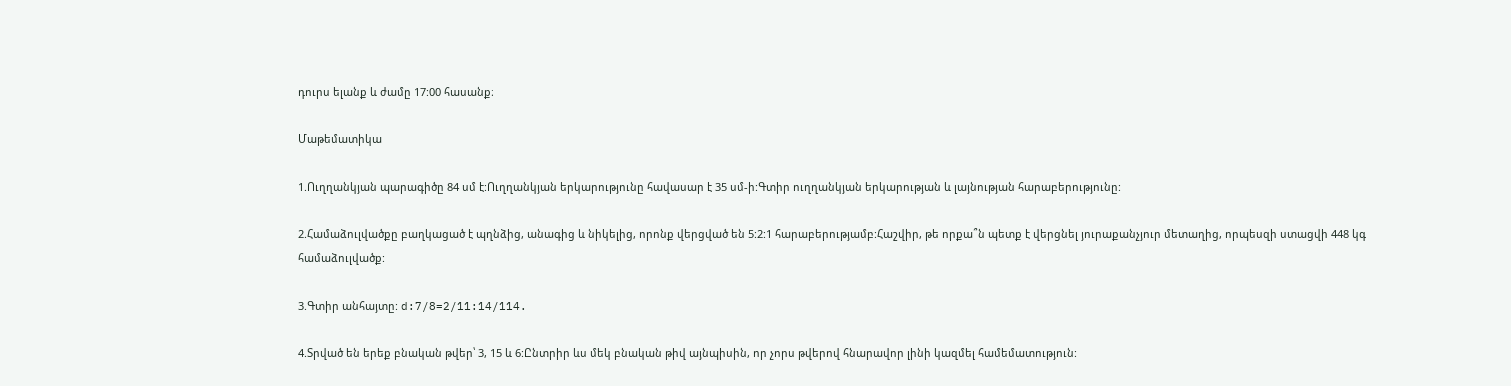դուրս ելանք և ժամը 17:00 հասանք։

Մաթեմատիկա

1.Ուղղանկյան պարագիծը 84 սմ է:Ուղղանկյան երկարությունը հավասար է 35 սմ-ի:Գտիր ուղղանկյան երկարության և լայնության հարաբերությունը:

2.Համաձուլվածքը բաղկացած է պղնձից, անագից և նիկելից, որոնք վերցված են 5:2:1 հարաբերությամբ:Հաշվիր, թե որքա՞ն պետք է վերցնել յուրաքանչյուր մետաղից, որպեսզի ստացվի 448 կգ համաձուլվածք:

3.Գտիր անհայտը: d:7/8=2/11:14/114.

4.Տրված են երեք բնական թվեր՝ 3, 15 և 6:Ընտրիր ևս մեկ բնական թիվ այնպիսին, որ չորս թվերով հնարավոր լինի կազմել համեմատություն: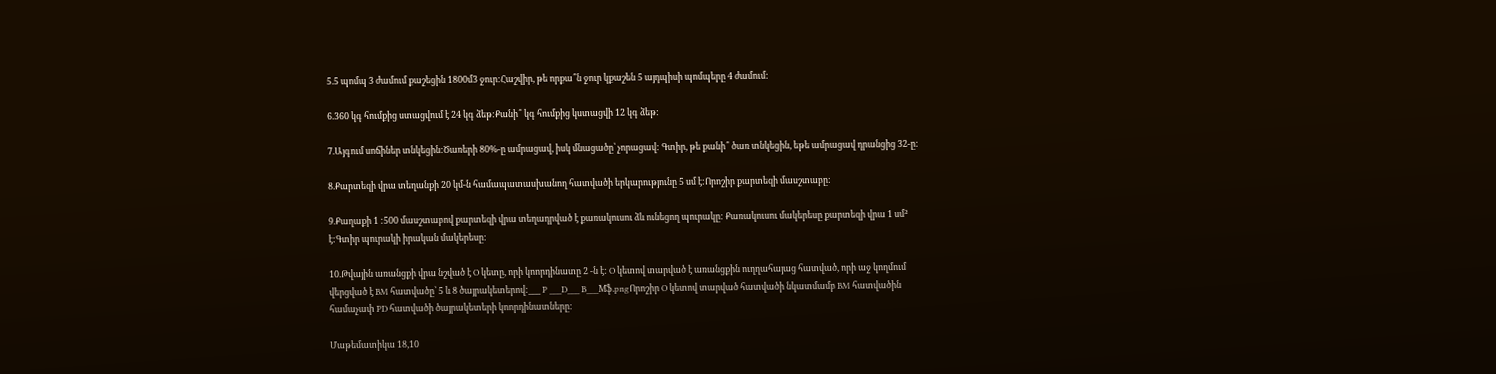5.5 պոմպ 3 ժամում քաշեցին 1800մ3 ջուր:Հաշվիր, թե որքա՞ն ջուր կքաշեն 5 այդպիսի պոմպերը 4 ժամում:

6.360 կգ հումքից ստացվում է 24 կգ ձեթ:Քանի՞ կգ հումքից կստացվի 12 կգ ձեթ:

7.Այգում սոճիներ տնկեցին:Ծառերի 80%-ը ամրացավ, իսկ մնացածը՝ չորացավ: Գտիր, թե քանի՞ ծառ տնկեցին, եթե ամրացավ դրանցից 32-ը:

8.Քարտեզի վրա տեղանքի 20 կմ-ն համապատասխանող հատվածի երկարությունը 5 սմ է:Որոշիր քարտեզի մասշտաբը:

9.Քաղաքի 1 :500 մասշտաբով քարտեզի վրա տեղադրված է քառակուսու ձև ունեցող պուրակը: Քառակուսու մակերեսը քարտեզի վրա 1 սմ² է:Գտիր պուրակի իրական մակերեսը:

10.Թվային առանցքի վրա նշված է O կետը, որի կոորդինատը 2 -ն է: O կետով տարված է առանցքին ուղղահայաց հատված, որի աջ կողմում վերցված է BM հատվածը՝ 5 և 8 ծայրակետերով:___ P ___D___ B___Mֆ.pngՈրոշիր O կետով տարված հատվածի նկատմամբ BM հատվածին համաչափ PD հատվածի ծայրակետերի կոորդինատները:

Մաթեմատիկա 18,10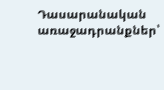Դասարանական առաջադրանքներ՝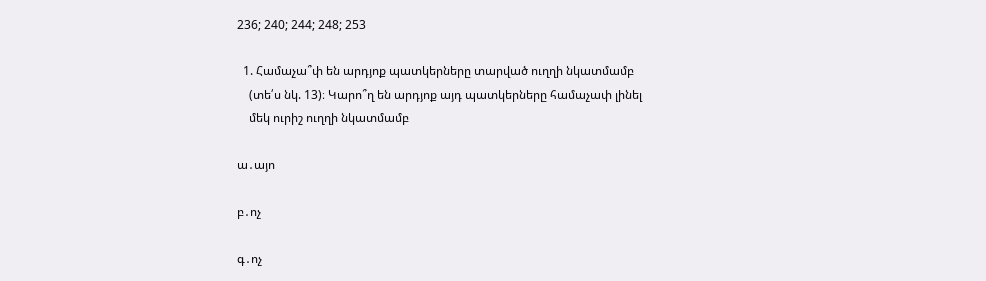236; 240; 244; 248; 253

  1. Համաչա՞փ են արդյոք պատկերները տարված ուղղի նկատմամբ
    (տե՛ս նկ. 13)։ Կարո՞ղ են արդյոք այդ պատկերները համաչափ լինել
    մեկ ուրիշ ուղղի նկատմամբ

ա․այո

բ․ոչ

գ․ոչ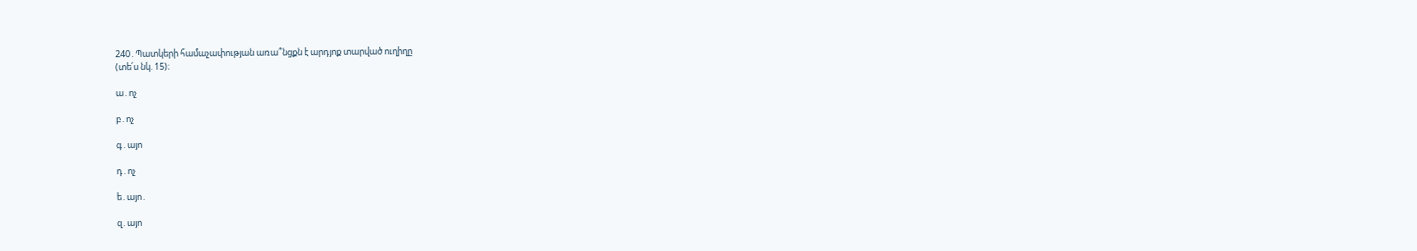240․Պատկերի համաչափության առա՞նցքն է արդյոք տարված ուղիղը
(տե՛ս նկ. 15)։

ա․ոչ

բ․ոչ

գ․այո

դ․ոչ

ե․այո․

զ․այո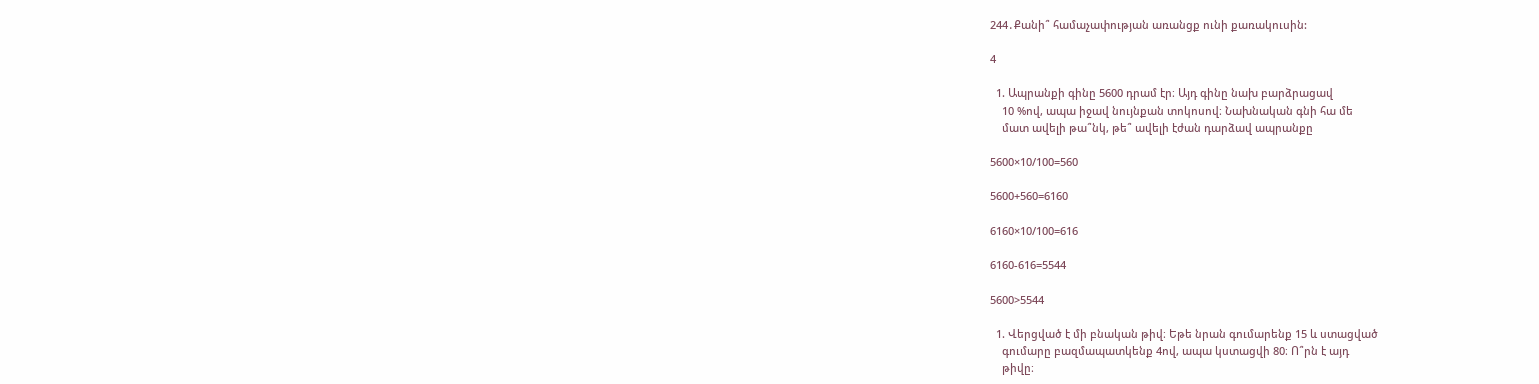244․Քանի՞ համաչափության առանցք ունի քառակուսին:

4

  1. Ապրանքի գինը 5600 դրամ էր։ Այդ գինը նախ բարձրացավ
    10 %ով, ապա իջավ նույնքան տոկոսով։ Նախնական գնի հա մե
    մատ ավելի թա՞նկ, թե՞ ավելի էժան դարձավ ապրանքը

5600×10/100=560

5600+560=6160

6160×10/100=616

6160-616=5544

5600>5544

  1. Վերցված է մի բնական թիվ։ Եթե նրան գումարենք 15 և ստացված
    գումարը բազմապատկենք 4ով, ապա կստացվի 80։ Ո՞րն է այդ
    թիվը։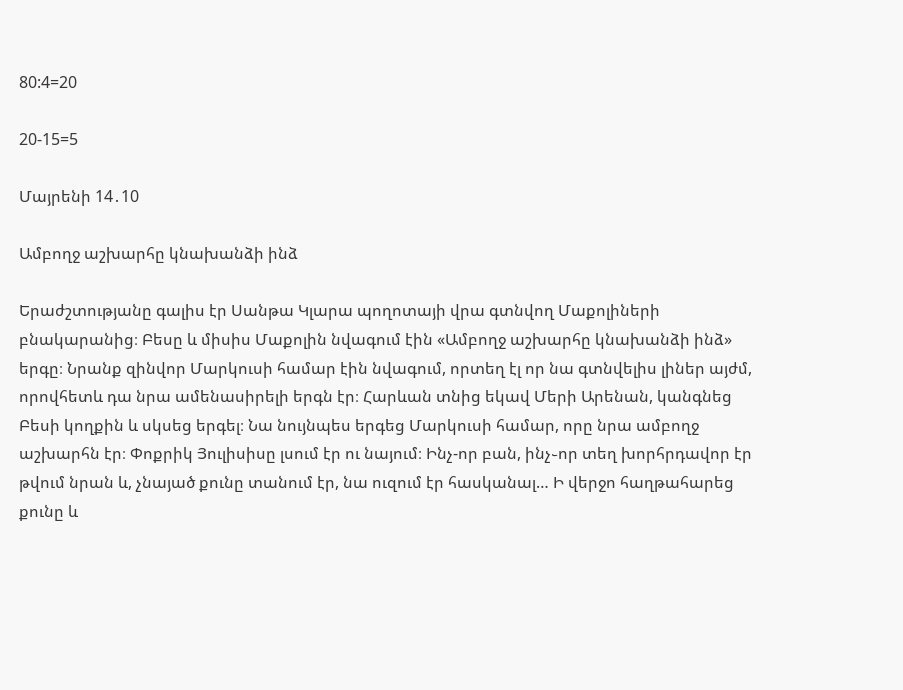80:4=20

20-15=5

Մայրենի 14․10

Ամբողջ աշխարհը կնախանձի ինձ

Երաժշտությանը գալիս էր Սանթա Կլարա պողոտայի վրա գտնվող Մաքոլիների բնակարանից։ Բեսը և միսիս Մաքոլին նվագում էին «Ամբողջ աշխարհը կնախանձի ինձ» երգը։ Նրանք զինվոր Մարկուսի համար էին նվագում, որտեղ էլ որ նա գտնվելիս լիներ այժմ, որովհետև դա նրա ամենասիրելի երգն էր։ Հարևան տնից եկավ Մերի Արենան, կանգնեց Բեսի կողքին և սկսեց երգել։ Նա նույնպես երգեց Մարկուսի համար, որը նրա ամբողջ աշխարհն էր։ Փոքրիկ Յուլիսիսը լսում էր ու նայում։ Ինչ-որ բան, ինչ֊որ տեղ խորհրդավոր էր թվում նրան և, չնայած քունը տանում էր, նա ուզում էր հասկանալ… Ի վերջո հաղթահարեց քունը և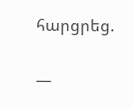հարցրեց.

—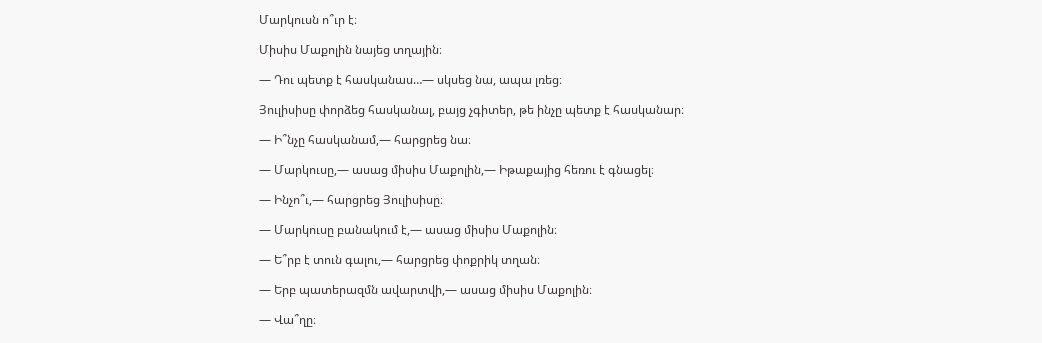Մարկուսն ո՞ւր է։

Միսիս Մաքոլին նայեց տղային։

— Դու պետք է հասկանաս…— սկսեց նա, ապա լռեց։

Յուլիսիսը փորձեց հասկանալ, բայց չգիտեր, թե ինչը պետք է հասկանար։

— Ի՞նչը հասկանամ,— հարցրեց նա։

— Մարկուսը,— ասաց միսիս Մաքոլին,— Իթաքայից հեռու է գնացել։

— Ինչո՞ւ,— հարցրեց Յուլիսիսը։

— Մարկուսը բանակում է,— ասաց միսիս Մաքոլին։

— Ե՞րբ է տուն գալու,— հարցրեց փոքրիկ տղան։

— Երբ պատերազմն ավարտվի,— ասաց միսիս Մաքոլին։

— Վա՞ղը։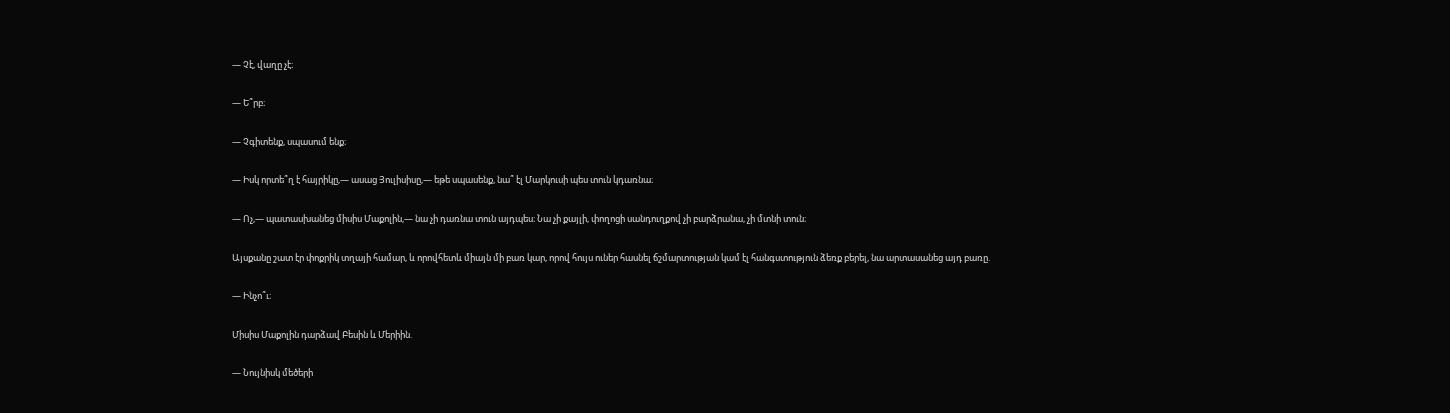— Չէ, վաղը չէ։

— Ե՞րբ։

— Չգիտենք, սպասում ենք։

— Իսկ որտե՞ղ է հայրիկը,— ասաց Յուլիսիսը,— եթե սպասենք, նա՞ էլ Մարկուսի պես տուն կդառնա։

— Ոչ,— պատասխանեց միսիս Մաքոլին,— նա չի դառնա տուն այդպես։ Նա չի քայլի, փողոցի սանդուղքով չի բարձրանա, չի մտնի տուն։

Այսքանը շատ էր փոքրիկ տղայի համար, և որովհետև միայն մի բառ կար, որով հույս ուներ հասնել ճշմարտության կամ էլ հանգստություն ձեռք բերել, նա արտասանեց այդ բառը.

— Ինչո՞ւ։

Միսիս Մաքոլին դարձավ Բեսին և Մերիին.

— Նույնիսկ մեծերի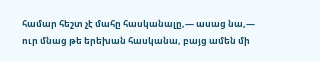համար հեշտ չէ մահը հասկանալը,— ասաց նա,— ուր մնաց թե երեխան հասկանա, բայց ամեն մի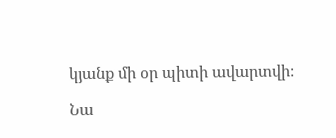կյանք մի օր պիտի ավարտվի։

Նա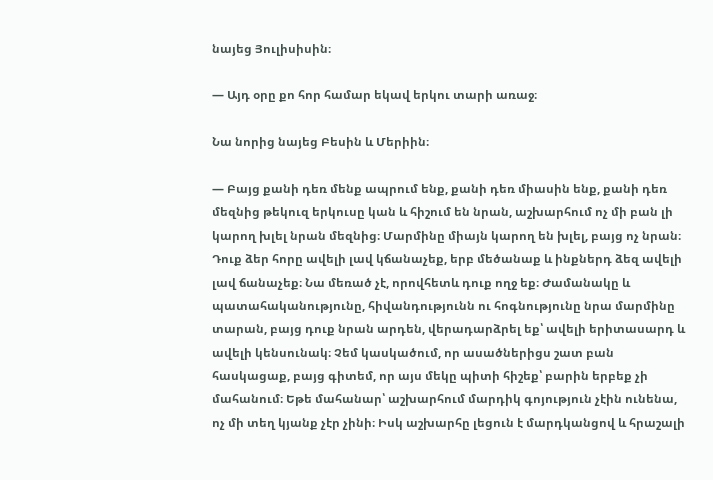նայեց Յուլիսիսին։

— Այդ օրը քո հոր համար եկավ երկու տարի առաջ։

Նա նորից նայեց Բեսին և Մերիին։

— Բայց քանի դեռ մենք ապրում ենք, քանի դեռ միասին ենք, քանի դեռ մեզնից թեկուզ երկուսը կան և հիշում են նրան, աշխարհում ոչ մի բան լի կարող խլել նրան մեզնից։ Մարմինը միայն կարող են խլել, բայց ոչ նրան։ Դուք ձեր հորը ավելի լավ կճանաչեք, երբ մեծանաք և ինքներդ ձեզ ավելի լավ ճանաչեք։ Նա մեռած չէ, որովհետև դուք ողջ եք։ Ժամանակը և պատահականությունը, հիվանդությունն ու հոգնությունը նրա մարմինը տարան, բայց դուք նրան արդեն, վերադարձրել եք՝ ավելի երիտասարդ և ավելի կենսունակ։ Չեմ կասկածում, որ ասածներիցս շատ բան հասկացաք, բայց գիտեմ, որ այս մեկը պիտի հիշեք՝ բարին երբեք չի մահանում։ Եթե մահանար՝ աշխարհում մարդիկ գոյություն չէին ունենա, ոչ մի տեղ կյանք չէր չինի։ Իսկ աշխարհը լեցուն է մարդկանցով և հրաշալի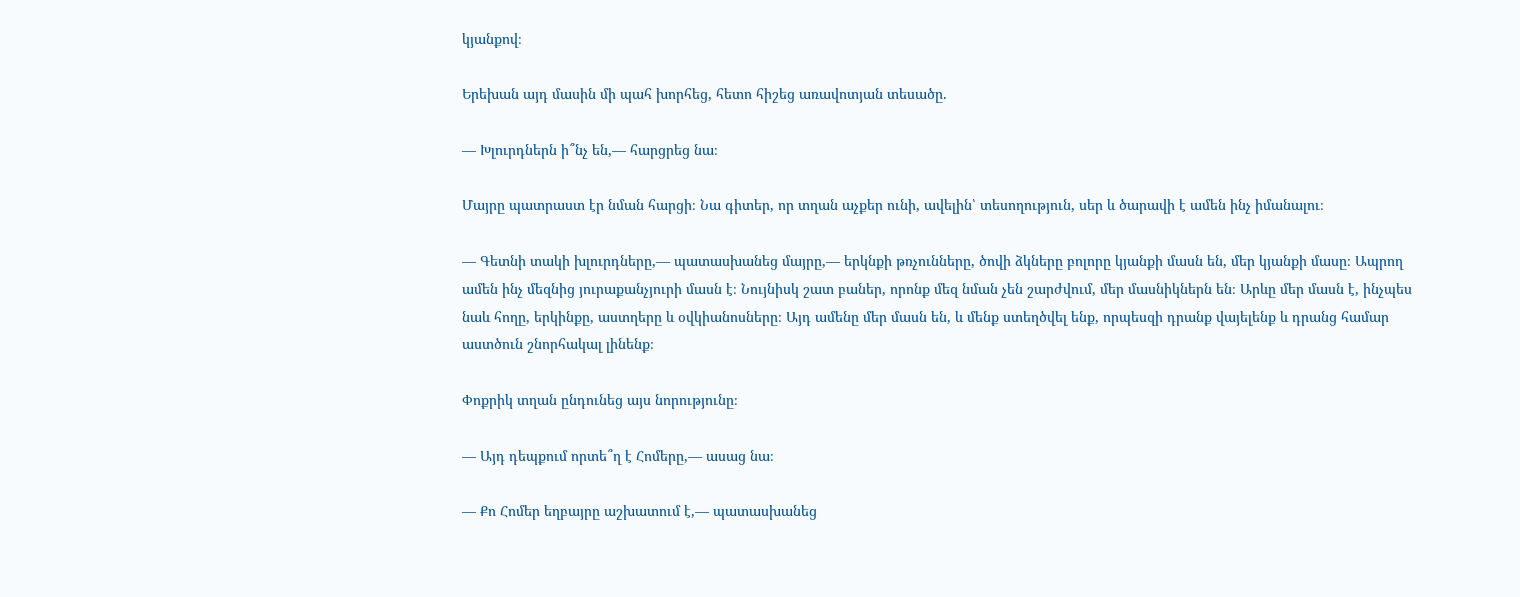կյանքով։

Երեխան այդ մասին մի պահ խորհեց, հետո հիշեց առավոտյան տեսածը.

— Խլուրդներն ի՞նչ են,— հարցրեց նա։

Մայրը պատրաստ էր նման հարցի։ Նա գիտեր, որ տղան աչքեր ունի, ավելին՝ տեսողություն, սեր և ծարավի է ամեն ինչ իմանալու։

— Գետնի տակի խլուրդները,— պատասխանեց մայրը,— երկնքի թռչունները, ծովի ձկները բոլորը կյանքի մասն են, մեր կյանքի մասը։ Ապրող ամեն ինչ մեզնից յուրաքանչյուրի մասն է։ Նույնիսկ շատ բաներ, որոնք մեզ նման չեն շարժվում, մեր մասնիկներն են։ Արևը մեր մասն է, ինչպես նաև հողը, երկինքը, աստղերը և օվկիանոսները։ Այդ ամենը մեր մասն են, և մենք ստեղծվել ենք, որպեսզի դրանք վայելենք և դրանց համար աստծուն շնորհակալ լինենք։

Փոքրիկ տղան ընդունեց այս նորությունը։

— Այդ դեպքում որտե՞ղ է Հոմերը,— ասաց նա։

— Քո Հոմեր եղբայրը աշխատում է,— պատասխանեց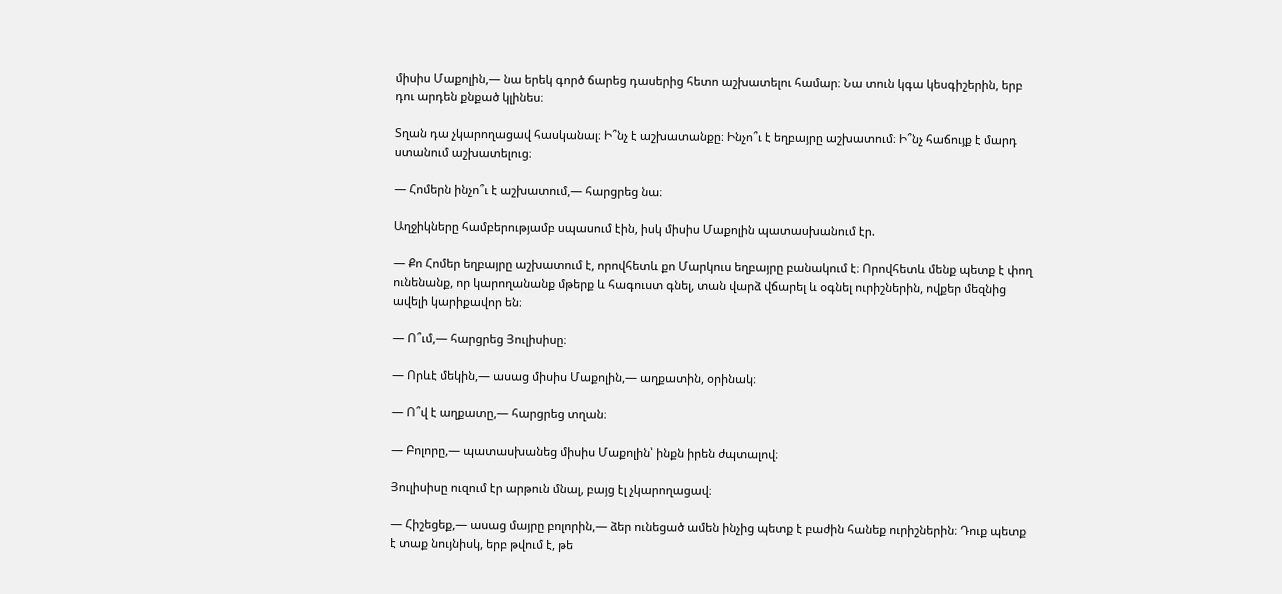միսիս Մաքոլին,— նա երեկ գործ ճարեց դասերից հետո աշխատելու համար։ Նա տուն կգա կեսգիշերին, երբ դու արդեն քնքած կլինես։

Տղան դա չկարողացավ հասկանալ։ Ի՞նչ է աշխատանքը։ Ինչո՞ւ է եղբայրը աշխատում։ Ի՞նչ հաճույք է մարդ ստանում աշխատելուց։

— Հոմերն ինչո՞ւ է աշխատում,— հարցրեց նա։

Աղջիկները համբերությամբ սպասում էին, իսկ միսիս Մաքոլին պատասխանում էր.

— Քո Հոմեր եղբայրը աշխատում է, որովհետև քո Մարկուս եղբայրը բանակում է։ Որովհետև մենք պետք է փող ունենանք, որ կարողանանք մթերք և հագուստ գնել, տան վարձ վճարել և օգնել ուրիշներին, ովքեր մեզնից ավելի կարիքավոր են։

— Ո՞ւմ,— հարցրեց Յուլիսիսը։

— Որևէ մեկին,— ասաց միսիս Մաքոլին,— աղքատին, օրինակ։

— Ո՞վ է աղքատը,— հարցրեց տղան։

— Բոլորը,— պատասխանեց միսիս Մաքոլին՝ ինքն իրեն ժպտալով։

Յուլիսիսը ուզում էր արթուն մնալ, բայց էլ չկարողացավ։

— Հիշեցեք,— ասաց մայրը բոլորին,— ձեր ունեցած ամեն ինչից պետք է բաժին հանեք ուրիշներին։ Դուք պետք է տաք նույնիսկ, երբ թվում է, թե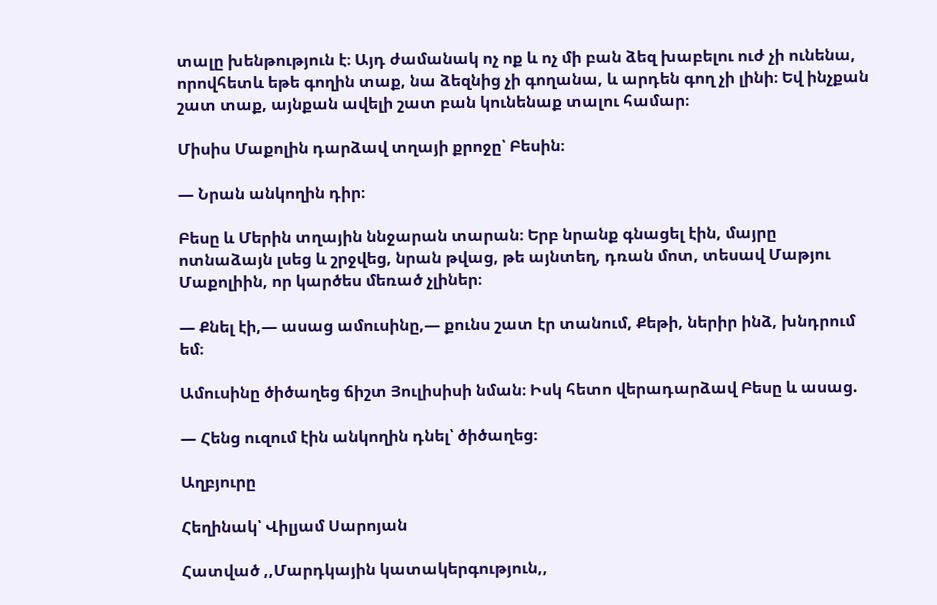տալը խենթություն է։ Այդ ժամանակ ոչ ոք և ոչ մի բան ձեզ խաբելու ուժ չի ունենա, որովհետև եթե գողին տաք, նա ձեզնից չի գողանա, և արդեն գող չի լինի։ Եվ ինչքան շատ տաք, այնքան ավելի շատ բան կունենաք տալու համար։

Միսիս Մաքոլին դարձավ տղայի քրոջը՝ Բեսին։

— Նրան անկողին դիր։

Բեսը և Մերին տղային ննջարան տարան։ Երբ նրանք գնացել էին, մայրը ոտնաձայն լսեց և շրջվեց, նրան թվաց, թե այնտեղ, դռան մոտ, տեսավ Մաթյու Մաքոլիին, որ կարծես մեռած չլիներ։

— Քնել էի,— ասաց ամուսինը,— քունս շատ էր տանում, Քեթի, ներիր ինձ, խնդրում եմ։

Ամուսինը ծիծաղեց ճիշտ Յուլիսիսի նման։ Իսկ հետո վերադարձավ Բեսը և ասաց.

— Հենց ուզում էին անկողին դնել՝ ծիծաղեց։

Աղբյուրը

Հեղինակ՝ Վիլյամ Սարոյան

Հատված ,,Մարդկային կատակերգություն,,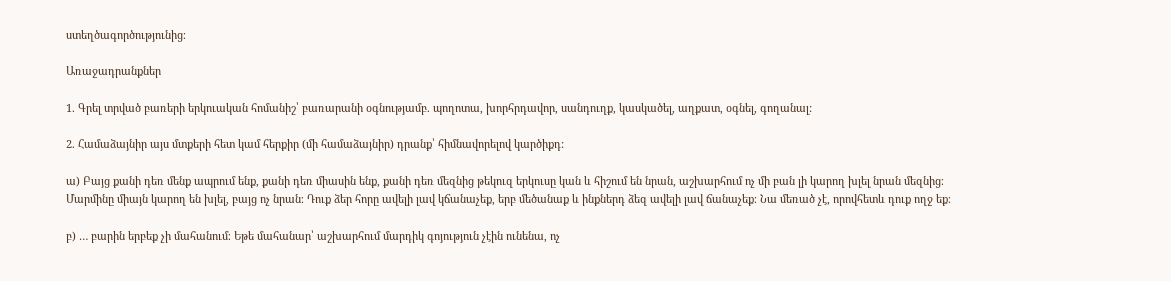ստեղծագործությունից։

Առաջադրանքներ

1. Գրել տրված բառերի երկուական հոմանիշ՝ բառարանի օգնությամբ. պողոտա, խորհրդավոր, սանդուղք, կասկածել, աղքատ, օգնել, գողանալ:

2. Համաձայնիր այս մտքերի հետ կամ հերքիր (մի համաձայնիր) դրանք՝ հիմնավորելով կարծիքդ:

ա) Բայց քանի դեռ մենք ապրում ենք, քանի դեռ միասին ենք, քանի դեռ մեզնից թեկուզ երկուսը կան և հիշում են նրան, աշխարհում ոչ մի բան լի կարող խլել նրան մեզնից։ Մարմինը միայն կարող են խլել, բայց ոչ նրան։ Դուք ձեր հորը ավելի լավ կճանաչեք, երբ մեծանաք և ինքներդ ձեզ ավելի լավ ճանաչեք։ Նա մեռած չէ, որովհետև դուք ողջ եք։

բ) … բարին երբեք չի մահանում։ Եթե մահանար՝ աշխարհում մարդիկ գոյություն չէին ունենա, ոչ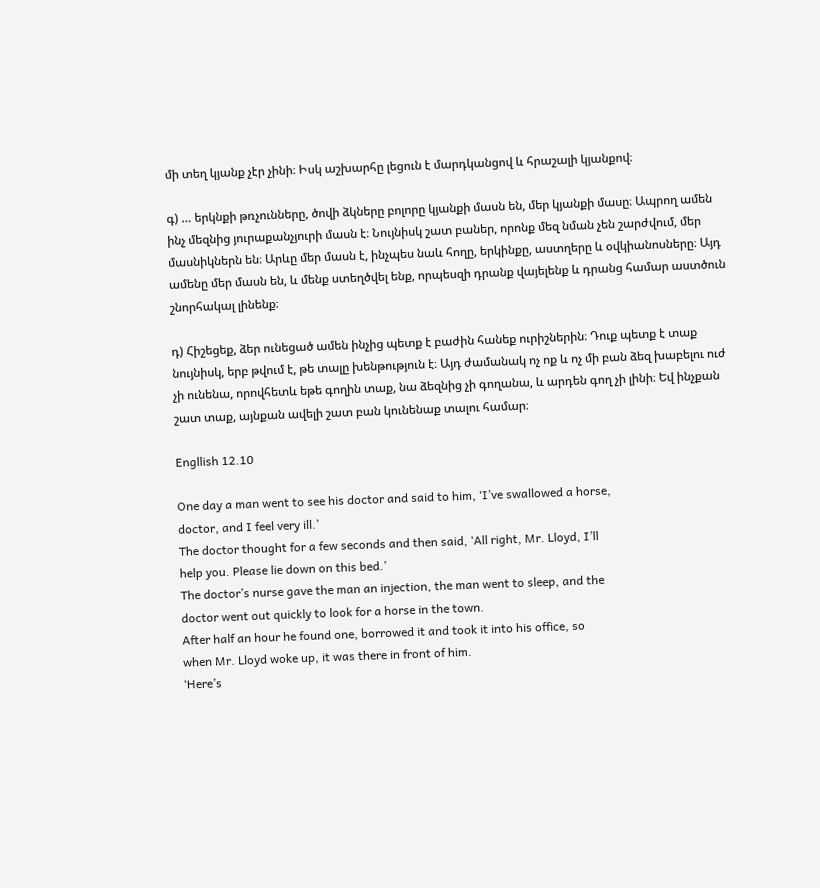մի տեղ կյանք չէր չինի։ Իսկ աշխարհը լեցուն է մարդկանցով և հրաշալի կյանքով։

գ) … երկնքի թռչունները, ծովի ձկները բոլորը կյանքի մասն են, մեր կյանքի մասը։ Ապրող ամեն ինչ մեզնից յուրաքանչյուրի մասն է։ Նույնիսկ շատ բաներ, որոնք մեզ նման չեն շարժվում, մեր մասնիկներն են։ Արևը մեր մասն է, ինչպես նաև հողը, երկինքը, աստղերը և օվկիանոսները։ Այդ ամենը մեր մասն են, և մենք ստեղծվել ենք, որպեսզի դրանք վայելենք և դրանց համար աստծուն շնորհակալ լինենք։

դ) Հիշեցեք, ձեր ունեցած ամեն ինչից պետք է բաժին հանեք ուրիշներին։ Դուք պետք է տաք նույնիսկ, երբ թվում է, թե տալը խենթություն է։ Այդ ժամանակ ոչ ոք և ոչ մի բան ձեզ խաբելու ուժ չի ունենա, որովհետև եթե գողին տաք, նա ձեզնից չի գողանա, և արդեն գող չի լինի։ Եվ ինչքան շատ տաք, այնքան ավելի շատ բան կունենաք տալու համար։

Engllish 12.10

One day a man went to see his doctor and said to him, ‘I’ve swallowed a horse,
doctor, and I feel very ill.’
The doctor thought for a few seconds and then said, ‘All right, Mr. Lloyd, I’ll
help you. Please lie down on this bed.’
The doctor’s nurse gave the man an injection, the man went to sleep, and the
doctor went out quickly to look for a horse in the town.
After half an hour he found one, borrowed it and took it into his office, so
when Mr. Lloyd woke up, it was there in front of him.
‘Here’s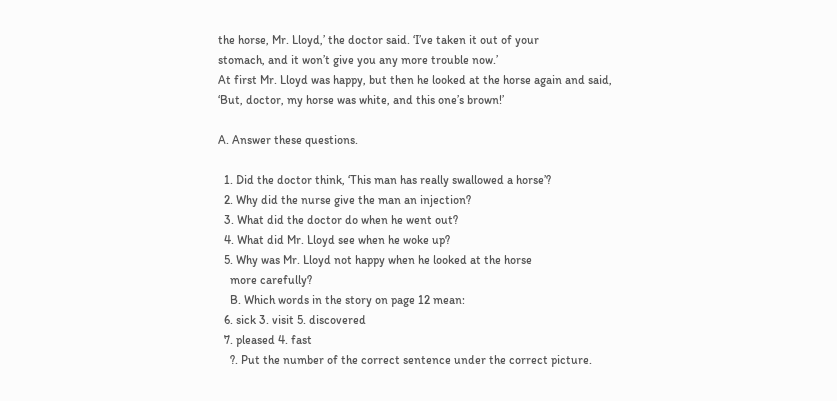the horse, Mr. Lloyd,’ the doctor said. ‘I’ve taken it out of your
stomach, and it won’t give you any more trouble now.’
At first Mr. Lloyd was happy, but then he looked at the horse again and said,
‘But, doctor, my horse was white, and this one’s brown!’

A. Answer these questions.

  1. Did the doctor think, ‘This man has really swallowed a horse’?
  2. Why did the nurse give the man an injection?
  3. What did the doctor do when he went out?
  4. What did Mr. Lloyd see when he woke up?
  5. Why was Mr. Lloyd not happy when he looked at the horse
    more carefully?
    B. Which words in the story on page 12 mean:
  6. sick 3. visit 5. discovered
  7. pleased 4. fast
    ?. Put the number of the correct sentence under the correct picture.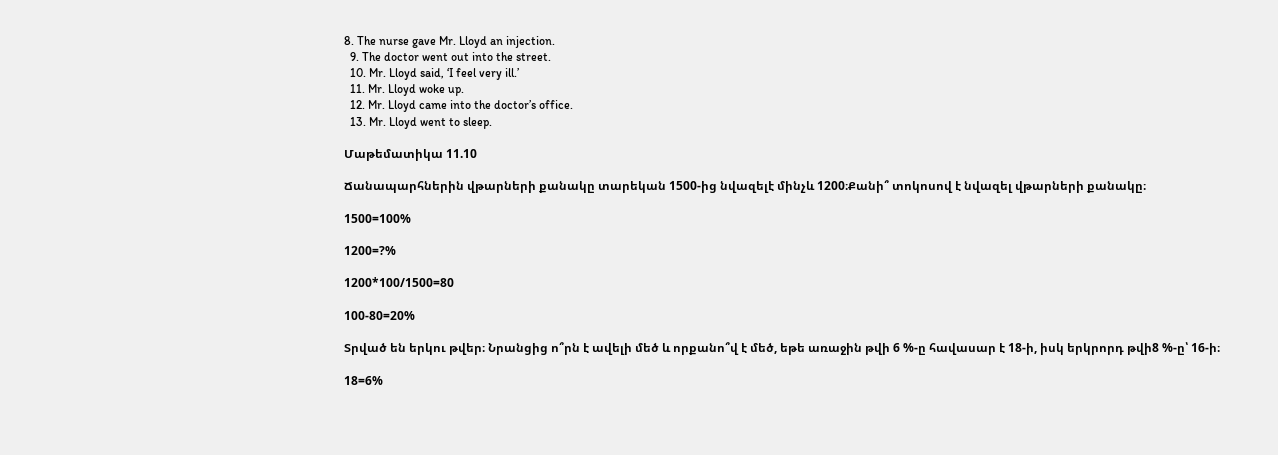8. The nurse gave Mr. Lloyd an injection.
  9. The doctor went out into the street.
  10. Mr. Lloyd said, ‘I feel very ill.’
  11. Mr. Lloyd woke up.
  12. Mr. Lloyd came into the doctor’s office.
  13. Mr. Lloyd went to sleep.

Մաթեմատիկա 11.10

Ճանապարհներին վթարների քանակը տարեկան 1500-ից նվազելէ մինչև 1200։Քանի՞ տոկոսով է նվազել վթարների քանակը։

1500=100%

1200=?%

1200*100/1500=80

100-80=20%

Տրված են երկու թվեր։ Նրանցից ո՞րն է ավելի մեծ և որքանո՞վ է մեծ, եթե առաջին թվի 6 %-ը հավասար է 18-ի, իսկ երկրորդ թվի8 %-ը՝ 16-ի։

18=6%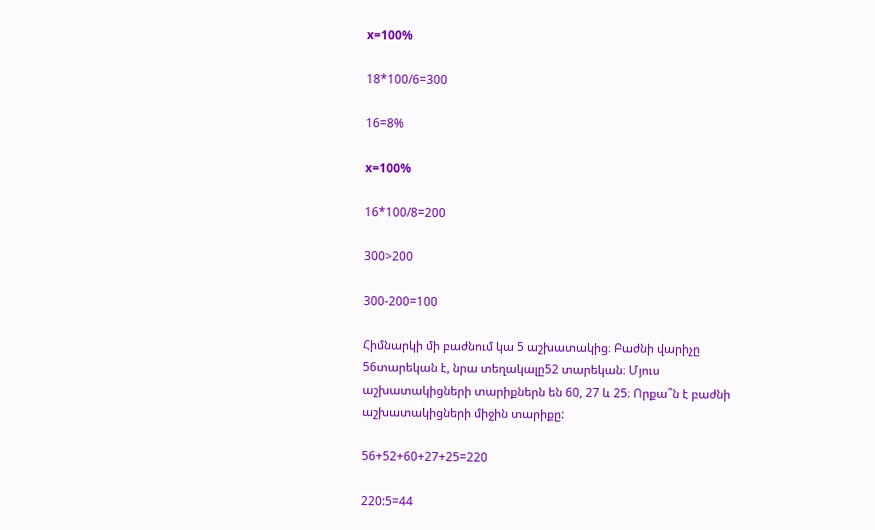x=100%

18*100/6=300

16=8%

x=100%

16*100/8=200

300>200

300-200=100

Հիմնարկի մի բաժնում կա 5 աշխատակից։ Բաժնի վարիչը 56տարեկան է, նրա տեղակալը52 տարեկան։ Մյուս աշխատակիցների տարիքներն են 60, 27 և 25։ Որքա՞ն է բաժնի աշխատակիցների միջին տարիքը:

56+52+60+27+25=220

220:5=44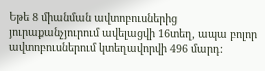Եթե 8 միանման ավտոբուսներից յուրաքանչյուրում ավելացվի 16տեղ, ապա բոլոր ավտոբուսներում կտեղավորվի 496 մարդ: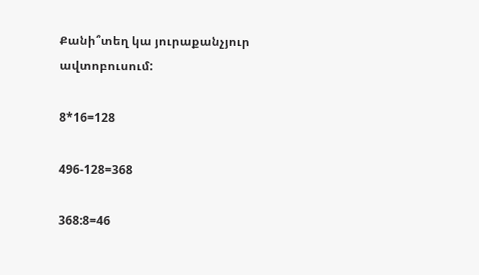Քանի՞տեղ կա յուրաքանչյուր ավտոբուսում:

8*16=128

496-128=368

368:8=46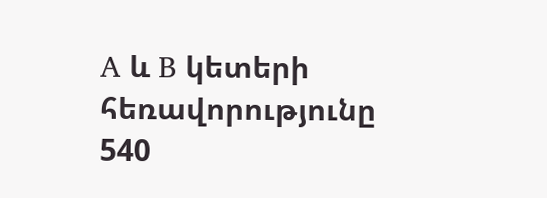A և B կետերի հեռավորությունը 540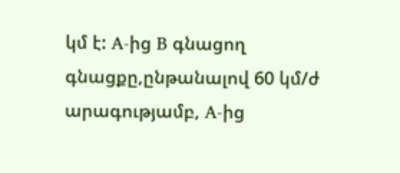կմ է: A-ից B գնացող գնացքը,ընթանալով 60 կմ/ժ արագությամբ, A-ից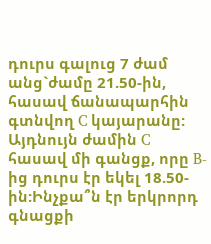դուրս գալուց 7 ժամ անց`ժամը 21.50-ին, հասավ ճանապարհին գտնվող C կայարանը: Այդնույն ժամին C հասավ մի գանցք, որը B-ից դուրս էր եկել 18.50-ին:Ինչքա՞ն էր երկրորդ գնացքի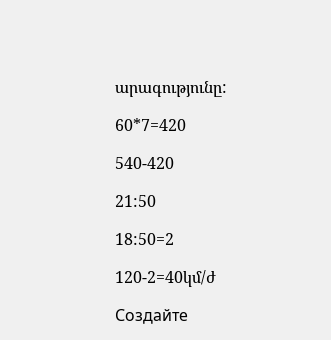արագությունը:

60*7=420

540-420

21:50

18:50=2

120-2=40կմ/ժ

Создайте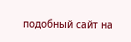подобный сайт на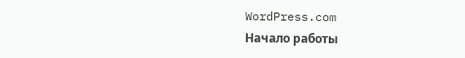WordPress.com
Начало работы